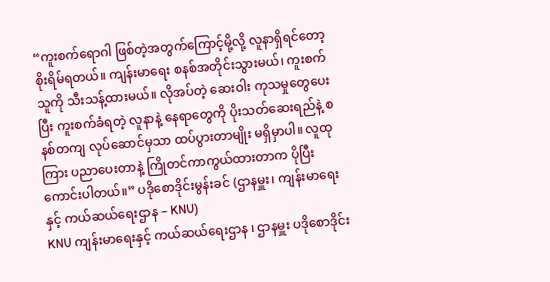“ကူးစက်ရောဂါ ဖြစ်တဲ့အတွက်ကြောင့်မို့လို့ လူနာရှိရင်တော့ စိုးရိမ်ရတယ်။ ကျန်းမာရေး စနစ်အတိုင်းသွားမယ်၊ ကူးစက်သူကို သီးသန့်ထားမယ်။ လိုအပ်တဲ့ ဆေးဝါး ကုသမှုတွေပေးပြီး ကူးစက်ခံရတဲ့ လူနာနဲ့ နေရာတွေကို ပိုးသတ်ဆေးရည်နဲ့ စနစ်တကျ လုပ်ဆောင်မှသာ ထပ်ပွားတာမျိုး မရှိမှာပါ။ လူထုကြား ပညာပေးတာနဲ့ ကြိုတင်ကာကွယ်ထားတာက ပိုပြီးကောင်းပါတယ်။” ပဒိုစောဒိုင်းမွန်းခင် (ဌာနမှူး၊ ကျန်းမာရေးနှင့် ကယ်ဆယ်ရေးဌာန – KNU)
KNU ကျန်းမာရေးနှင့် ကယ်ဆယ်ရေးဌာန ၊ ဌာနမှူး ပဒိုစောဒိုင်း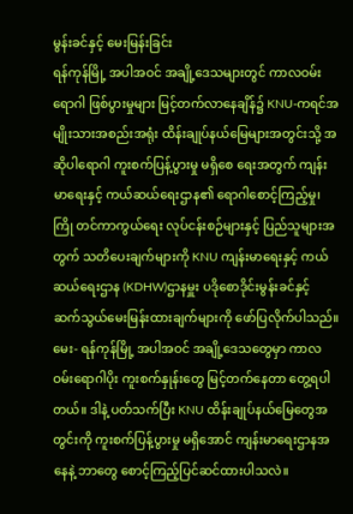မွန်းခင်နှင့် မေးမြန်းခြင်း
ရန်ကုန်မြို့ အပါအဝင် အချို့ဒေသများတွင် ကာလဝမ်းရောဂါ ဖြစ်ပွားမှုများ မြင့်တက်လာနေချိန်၌ KNU-ကရင်အမျိုးသားအစည်းအရုံး ထိန်းချုပ်နယ်မြေများအတွင်းသို့ အဆိုပါရောဂါ ကူးစက်ပြန့်ပွားမှု မရှိစေ ရေးအတွက် ကျန်းမာရေးနှင့် ကယ်ဆယ်ရေးဌာန၏ ရောဂါစောင့်ကြည့်မှု၊ ကြို တင်ကာကွယ်ရေး လုပ်ငန်းစဉ်များနှင့် ပြည်သူများအတွက် သတိပေးချက်များကို KNU ကျန်းမာရေးနှင့် ကယ်ဆယ်ရေးဌာန (KDHW)ဌာနမှူး ပဒိုစောဒိုင်းမွန်းခင်နှင့် ဆက်သွယ်မေးမြန်းထားချက်များကို ဖော်ပြလိုက်ပါသည်။
မေး- ရန်ကုန်မြို့ အပါအဝင် အချို့ဒေသတွေမှာ ကာလဝမ်းရောဂါပိုး ကူးစက်နှုန်းတွေ မြင့်တက်နေတာ တွေ့ရပါတယ်။ ဒါနဲ့ ပတ်သက်ပြီး KNU ထိန်းချုပ်နယ်မြေတွေအတွင်းကို ကူးစက်ပြန့်ပွားမှု မရှိအောင် ကျန်းမာရေးဌာနအနေနဲ့ ဘာတွေ စောင့်ကြည့်ပြင်ဆင်ထားပါသလဲ။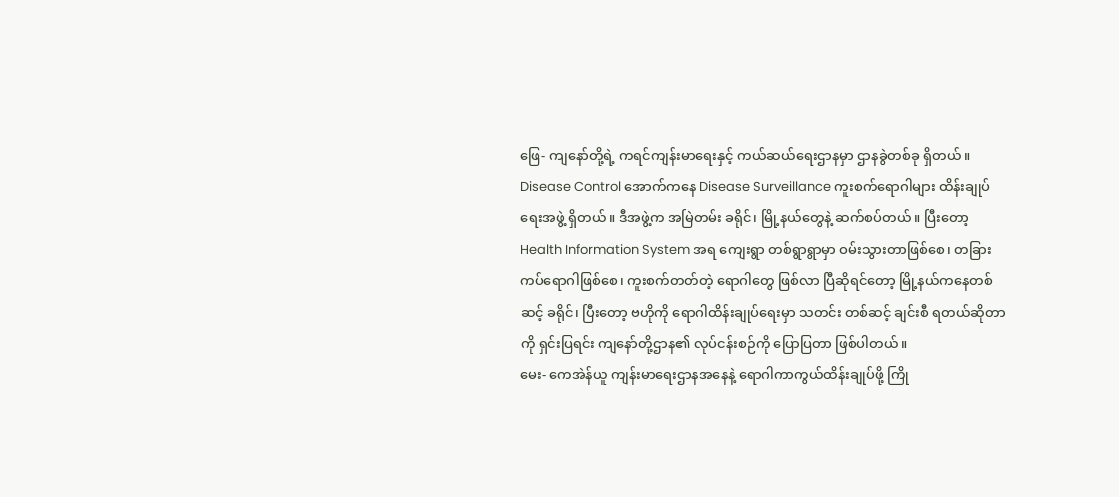ဖြေ- ကျနော်တို့ရဲ့ ကရင်ကျန်းမာရေးနှင့် ကယ်ဆယ်ရေးဌာနမှာ ဌာနခွဲတစ်ခု ရှိတယ်။ Disease Control အောက်ကနေ Disease Surveillance ကူးစက်ရောဂါများ ထိန်းချုပ်ရေးအဖွဲ့ ရှိတယ်။ ဒီအဖွဲ့က အမြဲတမ်း ခရိုင်၊ မြို့နယ်တွေနဲ့ ဆက်စပ်တယ်။ ပြီးတော့ Health Information System အရ ကျေးရွာ တစ်ရွာရွာမှာ ဝမ်းသွားတာဖြစ်စေ၊ တခြားကပ်ရောဂါဖြစ်စေ၊ ကူးစက်တတ်တဲ့ ရောဂါတွေ ဖြစ်လာ ပြီဆိုရင်တော့ မြို့နယ်ကနေတစ်ဆင့် ခရိုင်၊ ပြီးတော့ ဗဟိုကို ရောဂါထိန်းချုပ်ရေးမှာ သတင်း တစ်ဆင့် ချင်းစီ ရတယ်ဆိုတာကို ရှင်းပြရင်း ကျနော်တို့ဌာန၏ လုပ်ငန်းစဉ်ကို ပြောပြတာ ဖြစ်ပါတယ်။
မေး- ကေအဲန်ယူ ကျန်းမာရေးဌာနအနေနဲ့ ရောဂါကာကွယ်ထိန်းချုပ်ဖို့ ကြို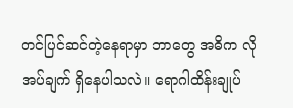တင်ပြင်ဆင်တဲ့နေရာမှာ ဘာတွေ အဓိက လိုအပ်ချက် ရှိနေပါသလဲ။ ရောဂါထိန်းချုပ်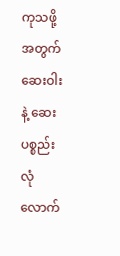ကုသဖို့အတွက် ဆေးဝါးနဲ့ ဆေးပစ္စည်း လုံလောက်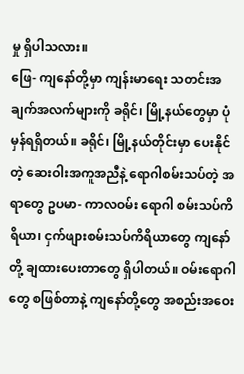မှု ရှိပါသလား။
ဖြေ- ကျနော်တို့မှာ ကျန်းမာရေး သတင်းအချက်အလက်များကို ခရိုင်၊ မြို့နယ်တွေမှာ ပုံမှန်ရရှိတယ်။ ခရိုင်၊ မြို့နယ်တိုင်းမှာ ပေးနိုင်တဲ့ ဆေးဝါးအကူအညီနဲ့ ရောဂါစမ်းသပ်တဲ့ အရာတွေ ဥပမာ- ကာလဝမ်း ရောဂါ စမ်းသပ်ကိရိယာ၊ ငှက်ဖျားစမ်းသပ်ကိရိယာတွေ ကျနော်တို့ ချထားပေးတာတွေ ရှိပါတယ်။ ဝမ်းရောဂါတွေ စဖြစ်တာနဲ့ ကျနော်တို့တွေ အစည်းအဝေး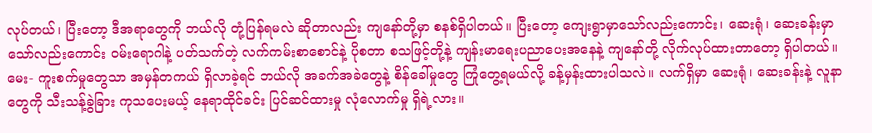လုပ်တယ်၊ ပြီးတော့ ဒီအရာတွေကို ဘယ်လို တုံ့ပြန်ရမလဲ ဆိုတာလည်း ကျနော်တို့မှာ စနစ်ရှိပါတယ်။ ပြီးတော့ ကျေးရွာမှာသော်လည်းကောင်း၊ ဆေးရုံ၊ ဆေးခန်းမှာသော်လည်းကောင်း ဝမ်းရောဂါနဲ့ ပတ်သက်တဲ့ လက်ကမ်းစာစောင်နဲ့ ပိုစတာ စသဖြင့်တို့နဲ့ ကျန်းမာရေးပညာပေးအနေနဲ့ ကျနော်တို့ လိုက်လုပ်ထားတာတော့ ရှိပါတယ်။
မေး- ကူးစက်မှုတွေသာ အမှန်တကယ် ရှိလာခဲ့ရင် ဘယ်လို အခက်အခဲတွေနဲ့ စိန်ခေါ်မှုတွေ ကြုံတွေ့ရမယ်လို့ ခန့်မှန်းထားပါသလဲ။ လက်ရှိမှာ ဆေးရုံ၊ ဆေးခန်းနဲ့ လူနာတွေကို သီးသန့်ခွဲခြား ကုသပေးမယ့် နေရာထိုင်ခင်း ပြင်ဆင်ထားမှု လုံလောက်မှု ရှိရဲ့လား။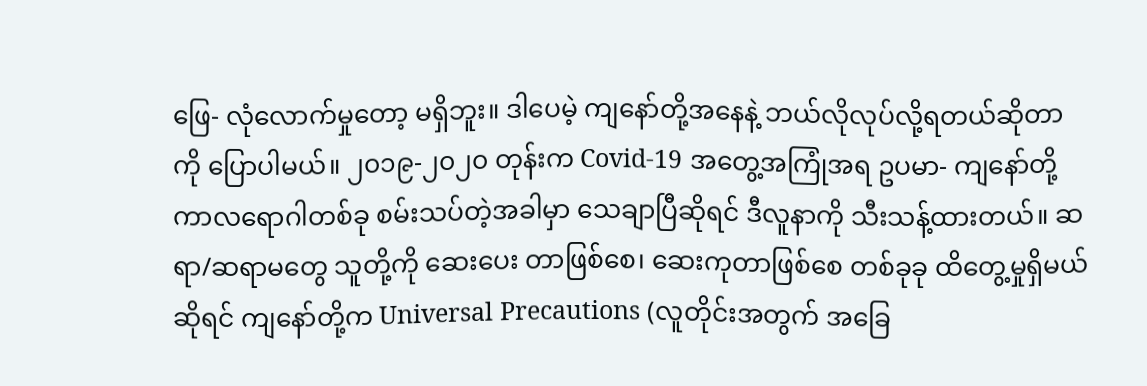ဖြေ- လုံလောက်မှုတော့ မရှိဘူး။ ဒါပေမဲ့ ကျနော်တို့အနေနဲ့ ဘယ်လိုလုပ်လို့ရတယ်ဆိုတာကို ပြောပါမယ်။ ၂၀၁၉-၂၀၂၀ တုန်းက Covid-19 အတွေ့အကြုံအရ ဥပမာ- ကျနော်တို့ ကာလရောဂါတစ်ခု စမ်းသပ်တဲ့အခါမှာ သေချာပြီဆိုရင် ဒီလူနာကို သီးသန့်ထားတယ်။ ဆရာ/ဆရာမတွေ သူတို့ကို ဆေးပေး တာဖြစ်စေ၊ ဆေးကုတာဖြစ်စေ တစ်ခုခု ထိတွေ့မှုရှိမယ်ဆိုရင် ကျနော်တို့က Universal Precautions (လူတိုင်းအတွက် အခြေ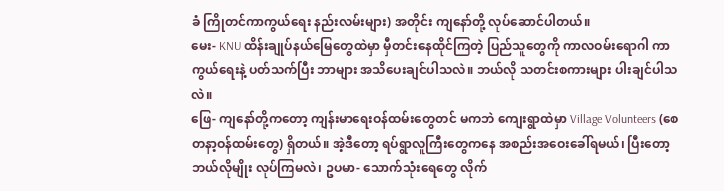ခံ ကြိုတင်ကာကွယ်ရေး နည်းလမ်းများ) အတိုင်း ကျနော်တို့ လုပ်ဆောင်ပါတယ်။
မေး- KNU ထိန်းချုပ်နယ်မြေတွေထဲမှာ မှီတင်းနေထိုင်ကြတဲ့ ပြည်သူတွေကို ကာလဝမ်းရောဂါ ကာကွယ်ရေးနဲ့ ပတ်သက်ပြီး ဘာများ အသိပေးချင်ပါသလဲ။ ဘယ်လို သတင်းစကားများ ပါးချင်ပါသလဲ။
ဖြေ- ကျနော်တို့ကတော့ ကျန်းမာရေးဝန်ထမ်းတွေတင် မကဘဲ ကျေးရွာထဲမှာ Village Volunteers (စေတနာ့ဝန်ထမ်းတွေ) ရှိတယ်။ အဲ့ဒီတော့ ရပ်ရွာလူကြီးတွေကနေ အစည်းအဝေးခေါ်ရမယ်၊ ပြီးတော့ ဘယ်လိုမျိုး လုပ်ကြမလဲ၊ ဥပမာ- သောက်သုံးရေတွေ လိုက်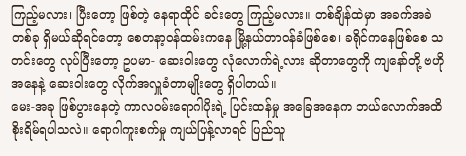ကြည့်မလား၊ ပြီးတော့ ဖြစ်တဲ့ နေရာထိုင် ခင်းတွေ ကြည့်မလား။ တစ်ချိန်ထဲမှာ အခက်အခဲတစ်ခု ရှိမယ်ဆိုရင်တော့ စေတနာ့ဝန်ထမ်းကနေ မြို့နယ်တာဝန်ခံဖြစ်စေ၊ ခရိုင်ကနေဖြစ်စေ သတင်းတွေ လုပ်ပြီးတော့ ဥပမာ- ဆေးဝါးတွေ လုံလောက်ရဲ့လား ဆိုတာတွေကို ကျနော်တို့ ဗဟိုအနေနဲ့ ဆေးဝါးတွေ လိုက်အလှူခံတာမျိုးတွေ ရှိပါတယ်။
မေး-အခု ဖြစ်ပွားနေတဲ့ ကာလဝမ်းရောဂါပိုးရဲ့ ပြင်းထန်မှု အခြေအနေက ဘယ်လောက်အထိ စိုးရိမ်ရပါသလဲ။ ရောဂါကူးစက်မှု ကျယ်ပြန့်လာရင် ပြည်သူ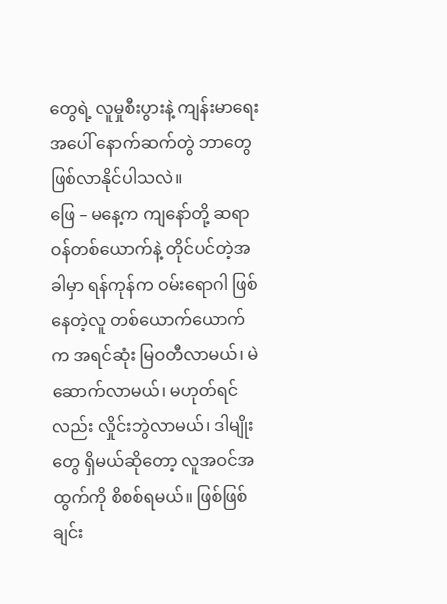တွေရဲ့ လူမှုစီးပွားနဲ့ ကျန်းမာရေးအပေါ် နောက်ဆက်တွဲ ဘာတွေ ဖြစ်လာနိုင်ပါသလဲ။
ဖြေ – မနေ့က ကျနော်တို့ ဆရာဝန်တစ်ယောက်နဲ့ တိုင်ပင်တဲ့အခါမှာ ရန်ကုန်က ဝမ်းရောဂါ ဖြစ်နေတဲ့လူ တစ်ယောက်ယောက်က အရင်ဆုံး မြဝတီလာမယ်၊ မဲဆောက်လာမယ်၊ မဟုတ်ရင်လည်း လှိုင်းဘွဲလာမယ်၊ ဒါမျိုးတွေ ရှိမယ်ဆိုတော့ လူအဝင်အထွက်ကို စိစစ်ရမယ်။ ဖြစ်ဖြစ်ချင်း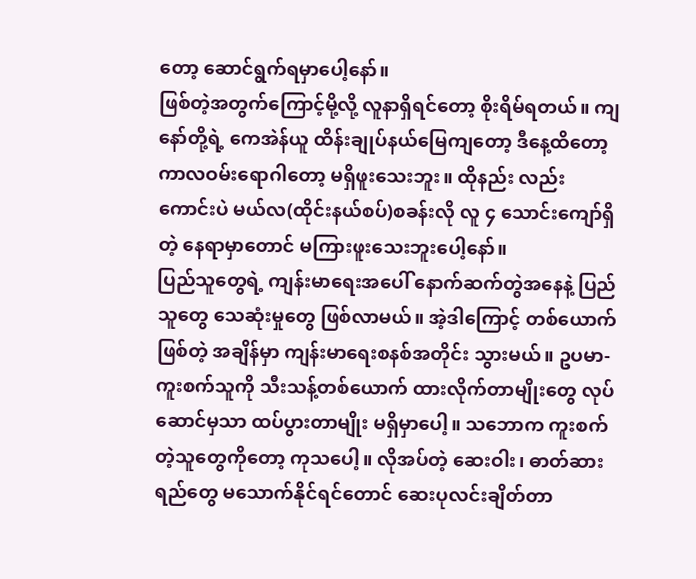တော့ ဆောင်ရွက်ရမှာပေါ့နော်။
ဖြစ်တဲ့အတွက်ကြောင့်မို့လို့ လူနာရှိရင်တော့ စိုးရိမ်ရတယ်။ ကျနော်တို့ရဲ့ ကေအဲန်ယူ ထိန်းချုပ်နယ်မြေကျတော့ ဒီနေ့ထိတော့ ကာလဝမ်းရောဂါတော့ မရှိဖူးသေးဘူး။ ထိုနည်း လည်းကောင်းပဲ မယ်လ(ထိုင်းနယ်စပ်)စခန်းလို လူ ၄ သောင်းကျော်ရှိတဲ့ နေရာမှာတောင် မကြားဖူးသေးဘူးပေါ့နော်။
ပြည်သူတွေရဲ့ ကျန်းမာရေးအပေါ် နောက်ဆက်တွဲအနေနဲ့ ပြည်သူတွေ သေဆုံးမှုတွေ ဖြစ်လာမယ်။ အဲ့ဒါကြောင့် တစ်ယောက်ဖြစ်တဲ့ အချိန်မှာ ကျန်းမာရေးစနစ်အတိုင်း သွားမယ်။ ဥပမာ- ကူးစက်သူကို သီးသန့်တစ်ယောက် ထားလိုက်တာမျိုးတွေ လုပ်ဆောင်မှသာ ထပ်ပွားတာမျိုး မရှိမှာပေါ့။ သဘောက ကူးစက်တဲ့သူတွေကိုတော့ ကုသပေါ့။ လိုအပ်တဲ့ ဆေးဝါး၊ ဓာတ်ဆားရည်တွေ မသောက်နိုင်ရင်တောင် ဆေးပုလင်းချိတ်တာ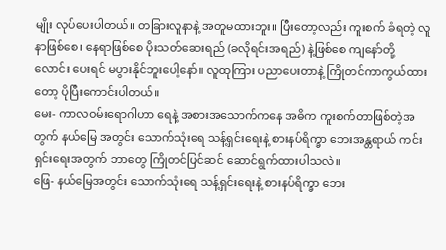မျိုး လုပ်ပေးပါတယ်။ တခြားလူနာနဲ့ အတူမထားဘူး။ ပြီးတော့လည်း ကူးစက် ခံရတဲ့ လူနာဖြစ်စေ၊ နေရာဖြစ်စေ ပိုးသတ်ဆေးရည် (ခလိုရင်းအရည်) နဲ့ဖြစ်စေ ကျနော်တို့ လောင်း ပေးရင် မပွားနိုင်ဘူးပေါ့နော်။ လူထုကြား ပညာပေးတာနဲ့ ကြိုတင်ကာကွယ်ထားတော့ ပိုပြီးကောင်းပါတယ်။
မေး- ကာလဝမ်းရောဂါဟာ ရေနဲ့ အစားအသောက်ကနေ အဓိက ကူးစက်တာဖြစ်တဲ့အတွက် နယ်မြေ အတွင်း သောက်သုံးရေ သန့်ရှင်းရေးနဲ့ စားနပ်ရိက္ခာ ဘေးအန္တရာယ် ကင်းရှင်းရေးအတွက် ဘာတွေ ကြိုတင်ပြင်ဆင် ဆောင်ရွက်ထားပါသလဲ။
ဖြေ- နယ်မြေအတွင်း သောက်သုံးရေ သန့်ရှင်းရေးနဲ့ စားနပ်ရိက္ခာ ဘေး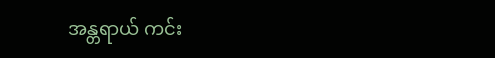အန္တရာယ် ကင်း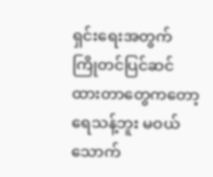ရှင်းရေးအတွက် ကြိုတင်ပြင်ဆင်ထားတာတွေကတော့ ရေသန့်ဘူး မဝယ်သောက်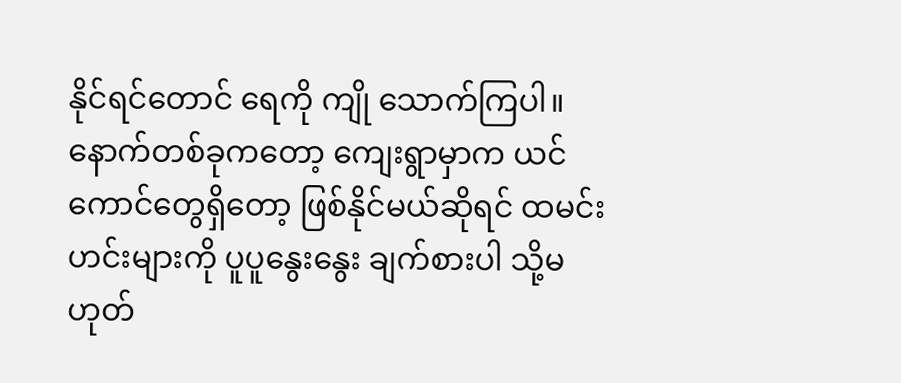နိုင်ရင်တောင် ရေကို ကျို သောက်ကြပါ။ နောက်တစ်ခုကတော့ ကျေးရွာမှာက ယင်ကောင်တွေရှိတော့ ဖြစ်နိုင်မယ်ဆိုရင် ထမင်း ဟင်းများကို ပူပူနွေးနွေး ချက်စားပါ သို့မဟုတ်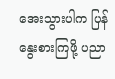အေးသွားပါက ပြန်နွေးစားကြဖို့ ပညာ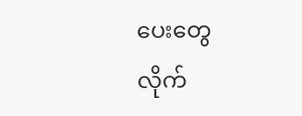ပေးတွေ လိုက်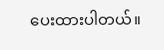ပေးထားပါတယ်။